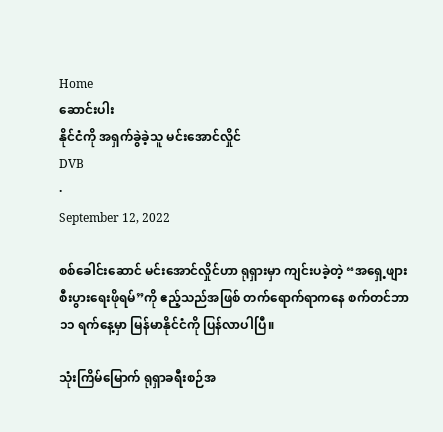Home
ဆောင်းပါး
နိုင်ငံကို အရှက်ခွဲခဲ့သူ မင်းအောင်လှိုင်
DVB
·
September 12, 2022

စစ်ခေါင်းဆောင် မင်းအောင်လှိုင်ဟာ ရုရှားမှာ ကျင်းပခဲ့တဲ့ “အရှေ့ဖျားစီးပွားရေးဖိုရမ်”ကို ဧည့်သည်အဖြစ် တက်ရောက်ရာကနေ စက်တင်ဘာ ၁၁ ရက်နေ့မှာ မြန်မာနိုင်ငံကို ပြန်လာပါပြီ။

သုံးကြိမ်မြောက် ရုရှာခရီးစဉ်အ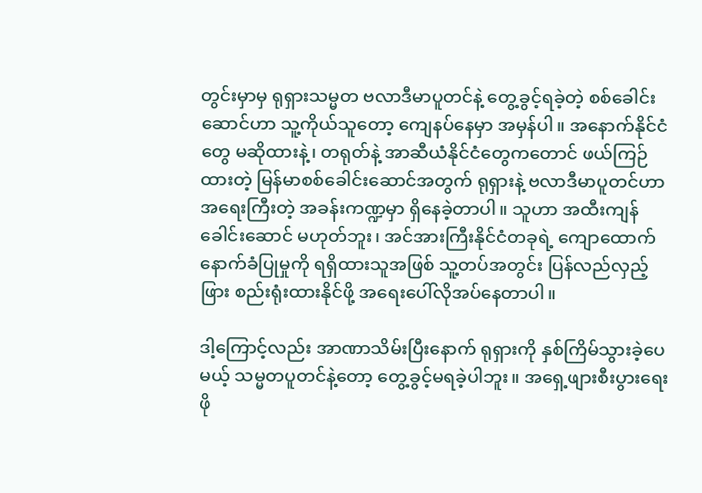တွင်းမှာမှ ရုရှားသမ္မတ ဗလာဒီမာပူတင်နဲ့ တွေ့ခွင့်ရခဲ့တဲ့ စစ်ခေါင်းဆောင်ဟာ သူ့ကိုယ်သူတော့ ကျေနပ်နေမှာ အမှန်ပါ။ အနောက်နိုင်ငံတွေ မဆိုထားနဲ့၊ တရုတ်နဲ့ အာဆီယံနိုင်ငံတွေကတောင် ဖယ်ကြဉ်ထားတဲ့ မြန်မာစစ်ခေါင်းဆောင်အတွက် ရုရှားနဲ့ ဗလာဒီမာပူတင်ဟာ အရေးကြီးတဲ့ အခန်းကဏ္ဍမှာ ရှိနေခဲ့တာပါ။ သူဟာ အထီးကျန်ခေါင်းဆောင် မဟုတ်ဘူး၊ အင်အားကြီးနိုင်ငံတခုရဲ့ ကျောထောက်နောက်ခံပြုမှုကို ရရှိထားသူအဖြစ် သူ့တပ်အတွင်း ပြန်လည်လှည့်ဖြား စည်းရုံးထားနိုင်ဖို့ အရေးပေါ်လိုအပ်နေတာပါ။

ဒါ့ကြောင့်လည်း အာဏာသိမ်းပြီးနောက် ရုရှားကို နှစ်ကြိမ်သွားခဲ့ပေမယ့် သမ္မတပူတင်နဲ့တော့ တွေ့ခွင့်မရခဲ့ပါဘူး။ အရှေ့ဖျားစီးပွားရေးဖို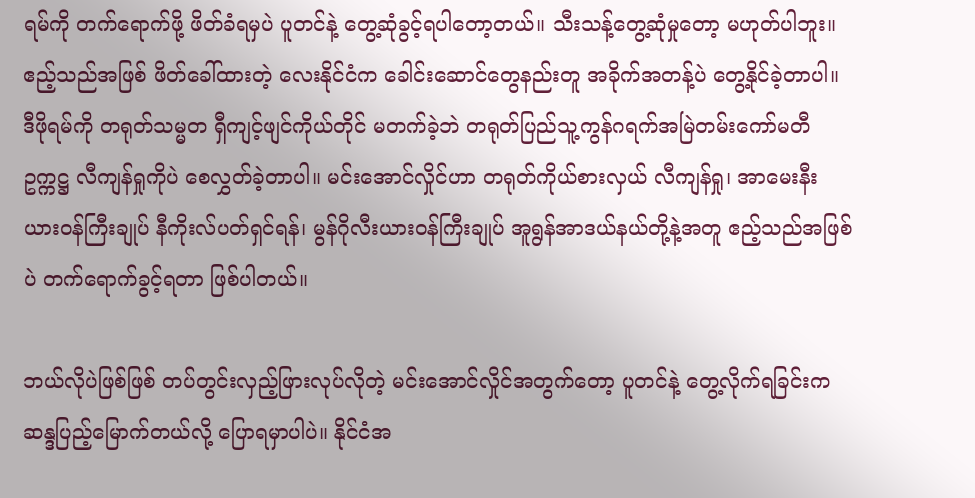ရမ်ကို တက်ရောက်ဖို့ ဖိတ်ခံရမှပဲ ပူတင်နဲ့ တွေ့ဆုံခွင့်ရပါတော့တယ်။ သီးသန့်တွေ့ဆုံမှုတော့ မဟုတ်ပါဘူး။ ဧည့်သည်အဖြစ် ဖိတ်ခေါ်ထားတဲ့ လေးနိုင်ငံက ခေါင်းဆောင်တွေနည်းတူ အခိုက်အတန့်ပဲ တွေ့နိုင်ခဲ့တာပါ။ ဒီဖိုရမ်ကို တရုတ်သမ္မတ ရှီကျင့်ဖျင်ကိုယ်တိုင် မတက်ခဲ့ဘဲ တရုတ်ပြည်သူ့ကွန်ဂရက်အမြဲတမ်းကော်မတီဥက္ကဋ္ဌ လီကျန်ရှုကိုပဲ စေလွှတ်ခဲ့တာပါ။ မင်းအောင်လှိုင်ဟာ တရုတ်ကိုယ်စားလှယ် လီကျန်ရှု၊ အာမေးနီးယားဝန်ကြီးချုပ် နီကိုးလ်ပတ်ရှင်ရန်၊ မွန်ဂိုလီးယားဝန်ကြီးချုပ် အူရွန်အာဒယ်နယ်တို့နဲ့အတူ ဧည့်သည်အဖြစ်ပဲ တက်ရောက်ခွင့်ရတာ ဖြစ်ပါတယ်။

ဘယ်လိုပဲဖြစ်ဖြစ် တပ်တွင်းလှည့်ဖြားလုပ်လိုတဲ့ မင်းအောင်လှိုင်အတွက်တော့ ပူတင်နဲ့ တွေ့လိုက်ရခြင်းက ဆန္ဒပြည့်မြောက်တယ်လို့ ပြောရမှာပါပဲ။ နိုင်ငံအ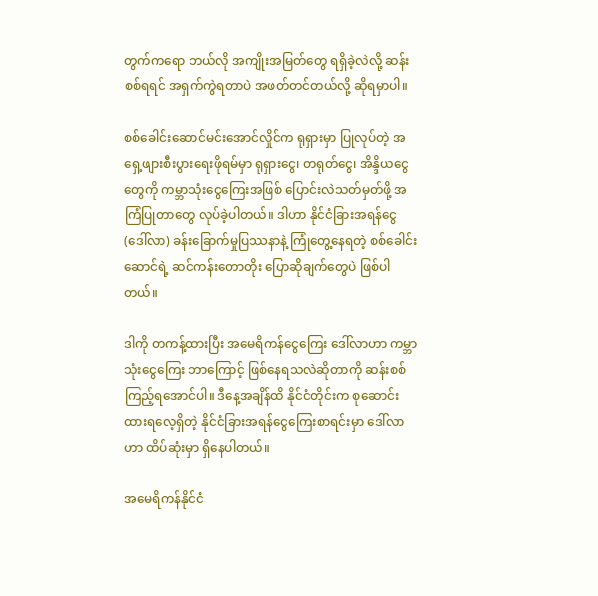တွက်ကရော ဘယ်လို အကျိုးအမြတ်တွေ ရရှိခဲ့လဲလို့ ဆန်းစစ်ရရင် အရှက်ကွဲရတာပဲ အဖတ်တင်တယ်လို့ ဆိုရမှာပါ။

စစ်ခေါင်းဆောင်မင်းအောင်လှိုင်က ရုရှားမှာ ပြုလုပ်တဲ့ အရှေ့ဖျားစီးပွားရေးဖိုရမ်မှာ ရုရှားငွေ၊ တရုတ်ငွေ၊ အိန္ဒိယငွေတွေကို ကမ္ဘာသုံးငွေကြေးအဖြစ် ပြောင်းလဲသတ်မှတ်ဖို့ အကြံပြုတာတွေ လုပ်ခဲ့ပါတယ်။ ဒါဟာ နိုင်ငံခြားအရန်ငွေ (ဒေါ်လာ) ခန်းခြောက်မှုပြဿနာနဲ့ ကြုံတွေ့နေရတဲ့ စစ်ခေါင်းဆောင်ရဲ့ ဆင်ကန်းတောတိုး ပြောဆိုချက်တွေပဲ ဖြစ်ပါတယ်။

ဒါကို တကန့်ထားပြီး အမေရိကန်ငွေကြေး ဒေါ်လာဟာ ကမ္ဘာသုံးငွေကြေး ဘာကြောင့် ဖြစ်နေရသလဲဆိုတာကို ဆန်းစစ်ကြည့်ရအောင်ပါ။ ဒီနေ့အချိန်ထိ နိုင်ငံတိုင်းက စုဆောင်းထားရလေ့ရှိတဲ့ နိုင်ငံခြားအရန်ငွေကြေးစာရင်းမှာ ဒေါ်လာဟာ ထိပ်ဆုံးမှာ ရှိနေပါတယ်။

အမေရိကန်နိုင်ငံ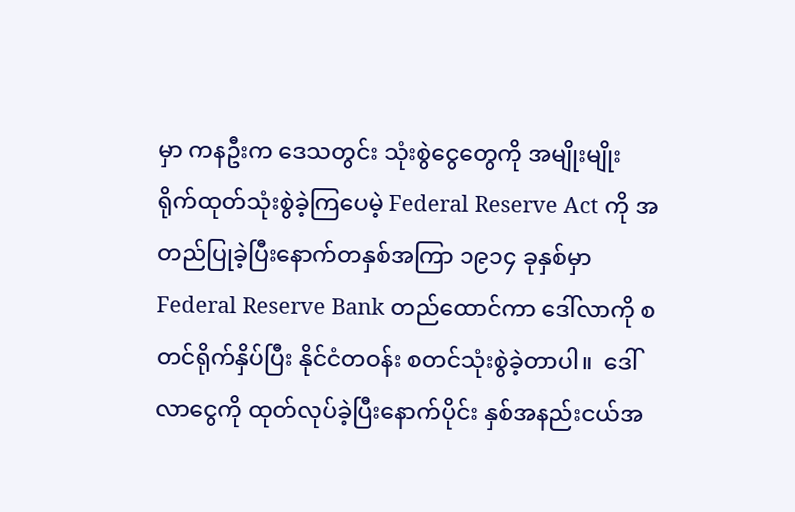မှာ ကနဦးက ဒေသတွင်း သုံးစွဲငွေတွေကို အမျိုးမျိုး ရိုက်ထုတ်သုံးစွဲခဲ့ကြပေမဲ့ Federal Reserve Act ကို အတည်ပြုခဲ့ပြီးနောက်တနှစ်အကြာ ၁၉၁၄ ခုနှစ်မှာ Federal Reserve Bank တည်ထောင်ကာ ဒေါ်လာကို စတင်ရိုက်နှိပ်ပြီး နိုင်ငံတဝန်း စတင်သုံးစွဲခဲ့တာပါ။  ဒေါ်လာငွေကို ထုတ်လုပ်ခဲ့ပြီးနောက်ပိုင်း နှစ်အနည်းငယ်အ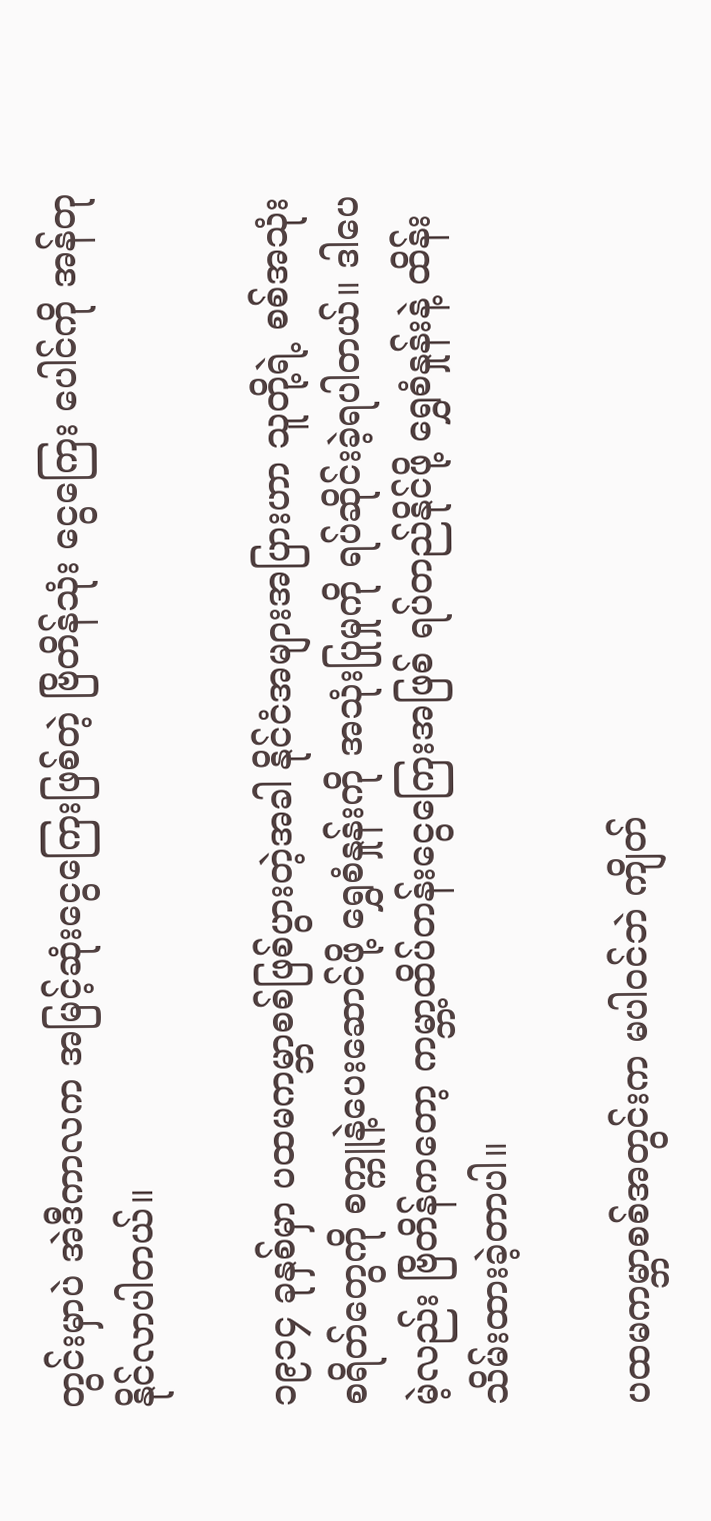တွင်းမှာပဲ အဲဒီကာလက အမြင့်ဆုံးငွေကြေးဖြစ်တဲ့ ဗြိတိန်သုံး ငွေကြေး ပေါင်ကို အန်တုနိုင်လာပါတယ်။

၁၉၁၄ ခုနှစ်မှာ ပထမကမ္ဘာစစ်ဖြစ်ပွားတဲ့အခါ နိုင်ငံအများအပြားဟာ သူတို့ရဲ့ စစ်အသုံးစရိတ်တွေကို စက္ကူနဲ့ပေးဆောင်ဖို့ ရွှေစံနှုန်းကို အသုံးပြုမှုကို ရပ်ဆိုင်းခဲ့ရပါတယ်။ ဒါပေမဲ့လည်း ဗြိတိန်ကတော့ ကမ္ဘာ့ထိပ်တန်းငွေကြေးအဖြစ် ရပ်တည်နိုင်ဖို့ ရွှေစံနှုန်းနဲ့ ထိန်းသိမ်းထားခဲ့တာပါ။

ပထမကမ္ဘာစစ်အတွင်းက မပါဝင်ဘဲ ကျိတ်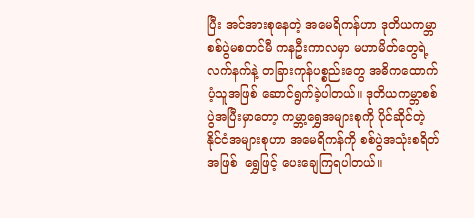ပြီး အင်အားစုနေတဲ့ အမေရိကန်ဟာ ဒုတိယကမ္ဘာ စစ်ပွဲမစတင်မီ ကနဦးကာလမှာ မဟာမိတ်တွေရဲ့ လက်နက်နဲ့ တခြားကုန်ပစ္စည်းတွေ အဓိကထောက်ပံ့သူအဖြစ် ဆောင်ရွက်ခဲ့ပါတယ်။ ဒုတိယကမ္ဘာစစ်ပွဲအပြီးမှာတော့ ကမ္ဘာ့ရွှေအများစုကို ပိုင်ဆိုင်တဲ့ နိုင်ငံအများစုဟာ အမေရိကန်ကို စစ်ပွဲအသုံးစရိတ်အဖြစ်  ရွှေဖြင့် ပေးချေကြရပါတယ်။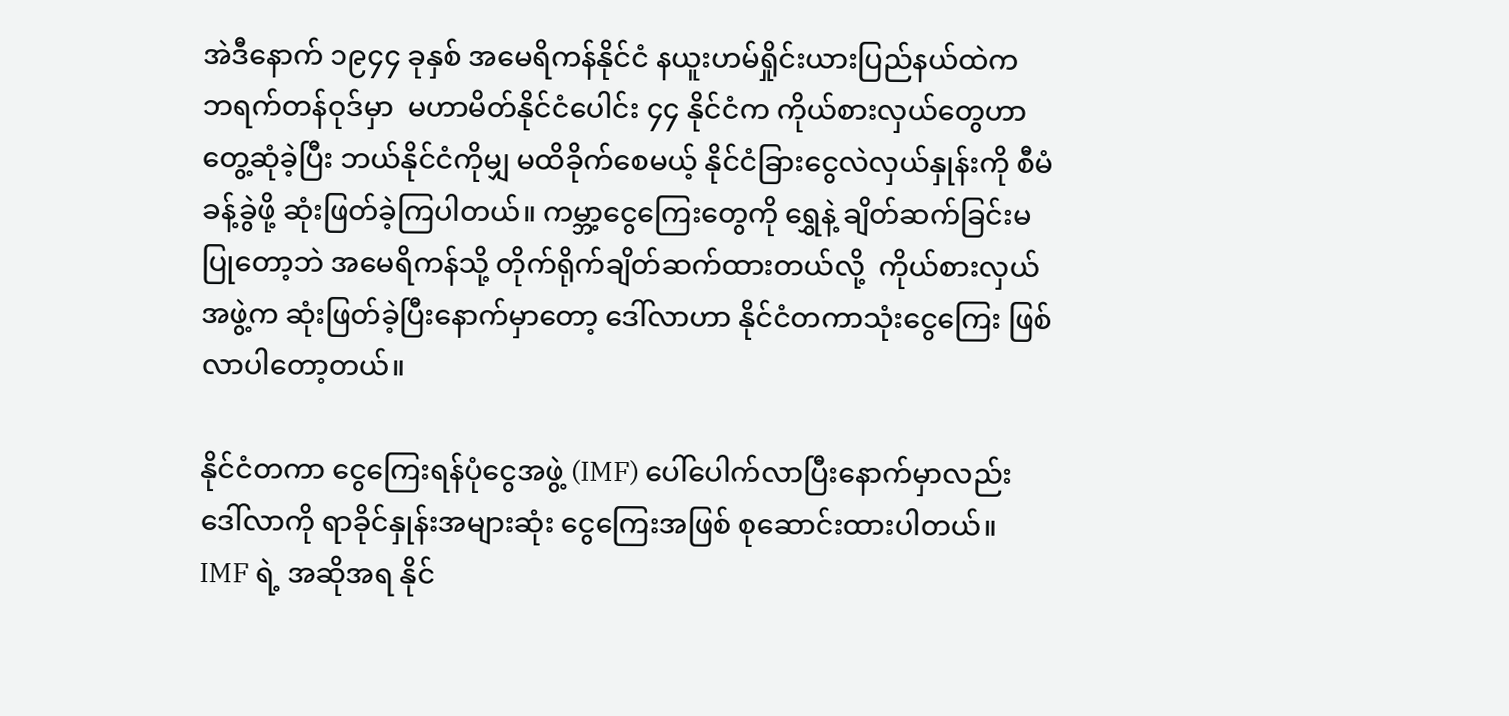အဲဒီနောက် ၁၉၄၄ ခုနှစ် အမေရိကန်နိုင်ငံ နယူးဟမ်ရှိုင်းယားပြည်နယ်ထဲက ဘရက်တန်ဝုဒ်မှာ  မဟာမိတ်နိုင်ငံပေါင်း ၄၄ နိုင်ငံက ကိုယ်စားလှယ်တွေဟာ တွေ့ဆုံခဲ့ပြီး ဘယ်နိုင်ငံကိုမျှ မထိခိုက်စေမယ့် နိုင်ငံခြားငွေလဲလှယ်နှုန်းကို စီမံခန့်ခွဲဖို့ ဆုံးဖြတ်ခဲ့ကြပါတယ်။ ကမ္ဘာ့ငွေကြေးတွေကို ရွှေနဲ့ ချိတ်ဆက်ခြင်းမပြုတော့ဘဲ အမေရိကန်သို့ တိုက်ရိုက်ချိတ်ဆက်ထားတယ်လို့  ကိုယ်စားလှယ်အဖွဲ့က ဆုံးဖြတ်ခဲ့ပြီးနောက်မှာတော့ ဒေါ်လာဟာ နိုင်ငံတကာသုံးငွေကြေး ဖြစ်လာပါတော့တယ်။

နိုင်ငံတကာ ငွေကြေးရန်ပုံငွေအဖွဲ့ (IMF) ပေါ်ပေါက်လာပြီးနောက်မှာလည်း ဒေါ်လာကို ရာခိုင်နှုန်းအများဆုံး ငွေကြေးအဖြစ် စုဆောင်းထားပါတယ်။ IMF ရဲ့ အဆိုအရ နိုင်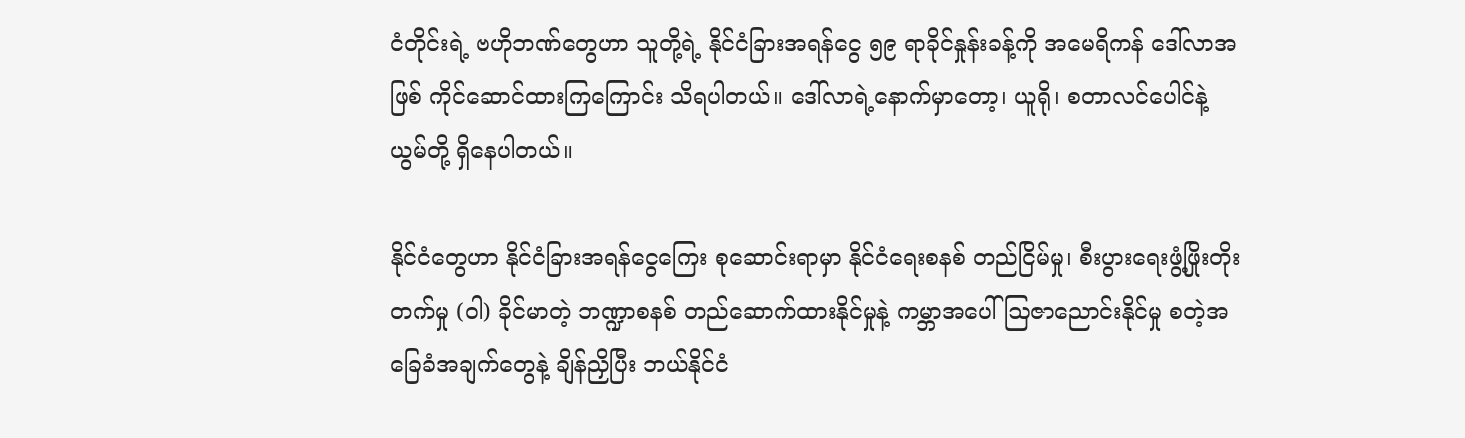ငံတိုင်းရဲ့ ဗဟိုဘဏ်တွေဟာ သူတို့ရဲ့ နိုင်ငံခြားအရန်ငွေ ၅၉ ရာခိုင်နှုန်းခန့်ကို အမေရိကန် ဒေါ်လာအဖြစ် ကိုင်ဆောင်ထားကြကြောင်း သိရပါတယ်။ ဒေါ်လာရဲ့နောက်မှာတော့၊ ယူရို၊ စတာလင်ပေါင်နဲ့ ယွမ်တို့ ရှိနေပါတယ်။

နိုင်ငံတွေဟာ နိုင်ငံခြားအရန်ငွေကြေး စုဆောင်းရာမှာ နိုင်ငံရေးစနစ် တည်ငြိမ်မှု၊ စီးပွားရေးဖွံ့ဖြိုးတိုးတက်မှု (ဝါ) ခိုင်မာတဲ့ ဘဏ္ဍာစနစ် တည်ဆောက်ထားနိုင်မှုနဲ့ ကမ္ဘာအပေါ် ဩဇာညောင်းနိုင်မှု စတဲ့အခြေခံအချက်တွေနဲ့ ချိန်ညှိပြီး ဘယ်နိုင်ငံ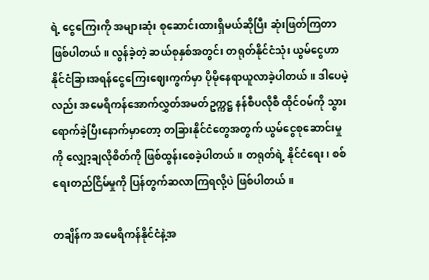ရဲ့ ငွေကြေးကို အများဆုံး စုဆောင်းထားရှိမယ်ဆိုပြီး ဆုံးဖြတ်ကြတာ ဖြစ်ပါတယ်။ လွန်ခဲ့တဲ့ ဆယ်စုနှစ်အတွင်း တရုတ်နိုင်ငံသုံး ယွမ်ငွေဟာ နိုင်ငံခြားအရန်ငွေကြေးဈေးကွက်မှာ ပိုမိုနေရာယူလာခဲ့ပါတယ်။ ဒါပေမဲ့လည်း အမေရိကန်အောက်လွှတ်အမတ်ဥက္ကဋ္ဌ နန်စီပလိုစီ ထိုင်ဝမ်ကို သွားရောက်ခဲ့ပြီးနောက်မှာတော့ တခြားနိုင်ငံတွေအတွက် ယွမ်ငွေစုဆောင်းမှုကို လျှော့ချလိုစိတ်ကို ဖြစ်ထွန်းစေခဲ့ပါတယ်။ တရုတ်ရဲ့ နိုင်ငံရေး၊ စစ်ရေးတည်ငြိမ်မှုကို ပြန်တွက်ဆလာကြရလို့ပဲ ဖြစ်ပါတယ်။

တချိန်က အမေရိကန်နိုင်ငံနဲ့အ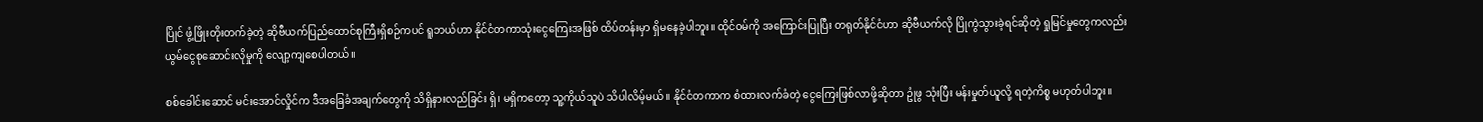ပြိုင် ဖွံ့ဖြိုးတိုးတက်ခဲ့တဲ့ ဆိုဗီယက်ပြည်ထောင်စုကြီးရှိစဉ်ကပင် ရူဘယ်ဟာ နိုင်ငံတကာသုံးငွေကြေးအဖြစ် ထိပ်တန်းမှာ ရှိမနေခဲ့ပါဘူး။ ထိုင်ဝမ်ကို အကြောင်းပြုပြီး တရုတ်နိုင်ငံဟာ ဆိုဗီယက်လို ပြိုကွဲသွားခဲ့ရင်ဆိုတဲ့ ရှုမြင်မှုတွေကလည်း ယွမ်ငွေစုဆောင်းလိုမှုကို လျော့ကျစေပါတယ်။

စစ်ခေါင်းဆောင် မင်းအောင်လှိုင်က ဒီအခြေခံအချက်တွေကို သိရှိနားလည်ခြင်း ရှိ၊ မရှိကတော့ သူ့ကိုယ်သူပဲ သိပါလိမ့်မယ်။ နိုင်ငံတကာက စံထားလက်ခံတဲ့ ငွေကြေးဖြစ်လာဖို့ဆိုတာ ဥုံဖွ သုံးပြီး မန်းမှုတ်ယူလို့ ရတဲ့ကိစ္စ မဟုတ်ပါဘူး။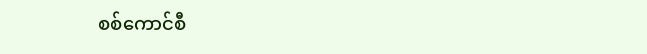စစ်ကောင်စီ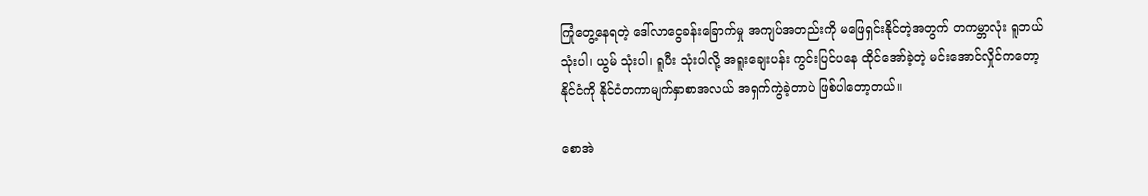ကြုံတွေ့နေရတဲ့ ဒေါ်လာငွေခန်းခြောက်မှု အကျပ်အတည်းကို မဖြေရှင်းနိုင်တဲ့အတွက် တကမ္ဘာလုံး ရူဘယ် သုံးပါ၊ ယွမ် သုံးပါ၊ ရူပီး သုံးပါလို့ အရူးချေးပန်း ကွင်းပြင်ပနေ ထိုင်အော်ခဲ့တဲ့ မင်းအောင်လှိုင်ကတော့ နိုင်ငံကို နိုင်ငံတကာမျက်နှာစာအလယ် အရှက်ကွဲခဲ့တာပဲ ဖြစ်ပါတော့တယ်။

စောအဲ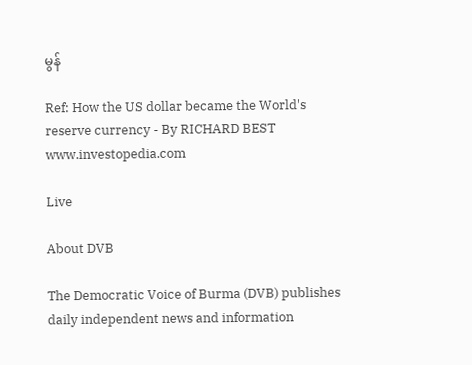မွန်

Ref: How the US dollar became the World's reserve currency - By RICHARD BEST
www.investopedia.com

Live

About DVB

The Democratic Voice of Burma (DVB) publishes daily independent news and information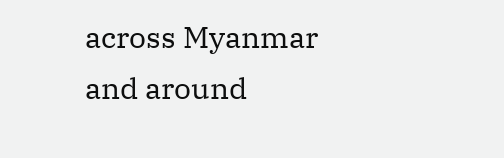across Myanmar and around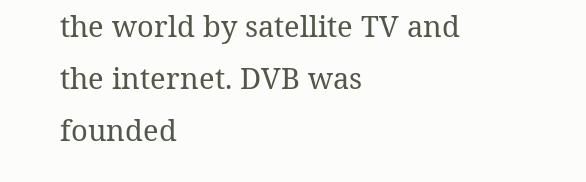the world by satellite TV and the internet. DVB was founded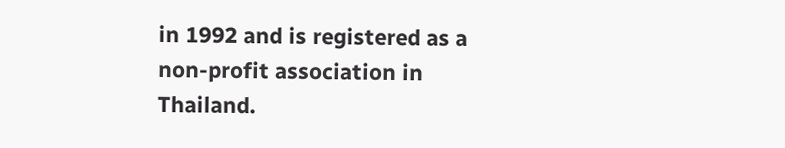in 1992 and is registered as a non-profit association in Thailand.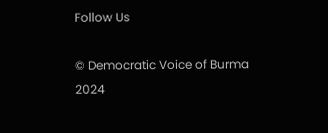Follow Us

© Democratic Voice of Burma 2024